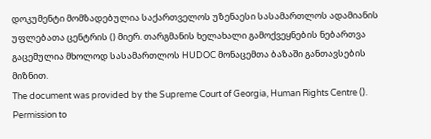დოკუმენტი მომზადებულია საქართველოს უზენაესი სასამართლოს ადამიანის უფლებათა ცენტრის () მიერ. თარგმანის ხელახალი გამოქვეყნების ნებართვა გაცემულია მხოლოდ სასამართლოს HUDOC მონაცემთა ბაზაში განთავსების მიზნით.
The document was provided by the Supreme Court of Georgia, Human Rights Centre (). Permission to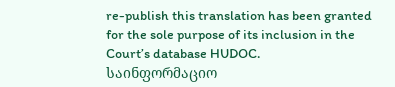re-publish this translation has been granted for the sole purpose of its inclusion in the Court’s database HUDOC.
საინფორმაციო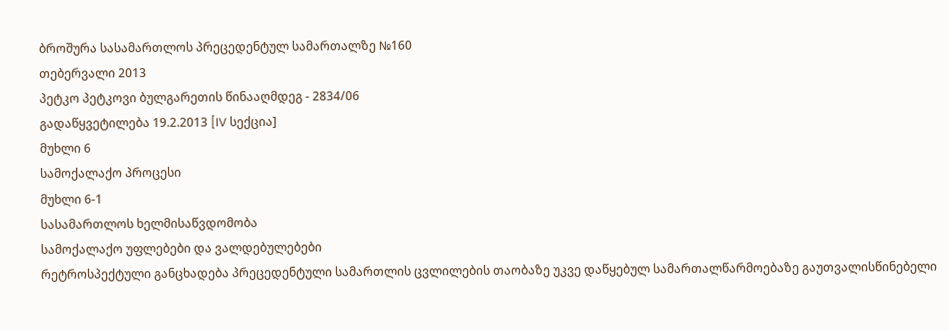ბროშურა სასამართლოს პრეცედენტულ სამართალზე №160
თებერვალი 2013
პეტკო პეტკოვი ბულგარეთის წინააღმდეგ - 2834/06
გადაწყვეტილება 19.2.2013 [IV სექცია]
მუხლი 6
სამოქალაქო პროცესი
მუხლი 6-1
სასამართლოს ხელმისაწვდომობა
სამოქალაქო უფლებები და ვალდებულებები
რეტროსპექტული განცხადება პრეცედენტული სამართლის ცვლილების თაობაზე უკვე დაწყებულ სამართალწარმოებაზე გაუთვალისწინებელი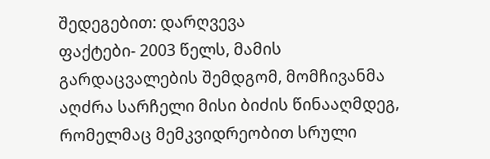შედეგებით: დარღვევა
ფაქტები- 2003 წელს, მამის გარდაცვალების შემდგომ, მომჩივანმა აღძრა სარჩელი მისი ბიძის წინააღმდეგ, რომელმაც მემკვიდრეობით სრული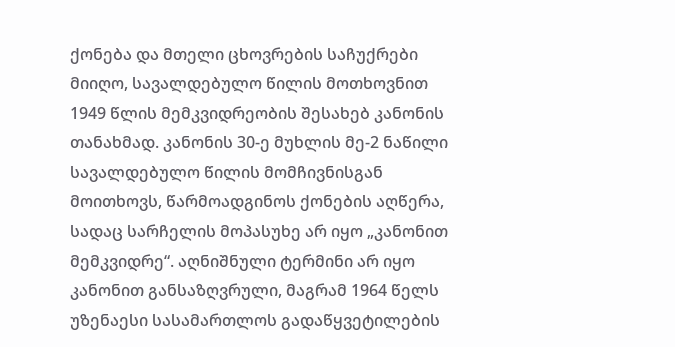ქონება და მთელი ცხოვრების საჩუქრები მიიღო, სავალდებულო წილის მოთხოვნით 1949 წლის მემკვიდრეობის შესახებ კანონის თანახმად. კანონის 30-ე მუხლის მე-2 ნაწილი სავალდებულო წილის მომჩივნისგან მოითხოვს, წარმოადგინოს ქონების აღწერა, სადაც სარჩელის მოპასუხე არ იყო „კანონით მემკვიდრე“. აღნიშნული ტერმინი არ იყო კანონით განსაზღვრული, მაგრამ 1964 წელს უზენაესი სასამართლოს გადაწყვეტილების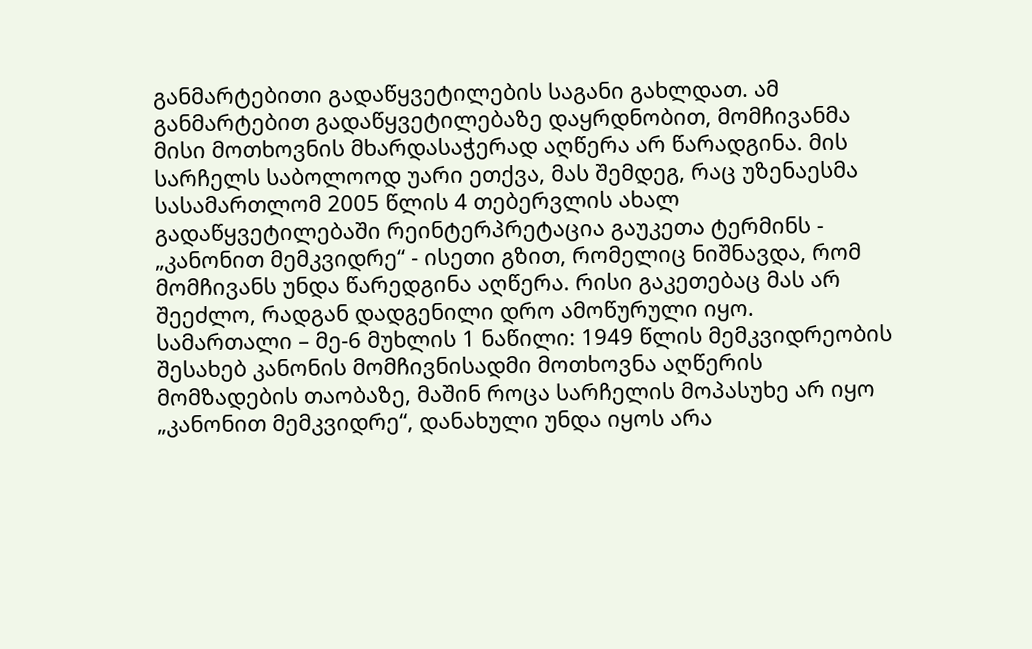განმარტებითი გადაწყვეტილების საგანი გახლდათ. ამ განმარტებით გადაწყვეტილებაზე დაყრდნობით, მომჩივანმა მისი მოთხოვნის მხარდასაჭერად აღწერა არ წარადგინა. მის სარჩელს საბოლოოდ უარი ეთქვა, მას შემდეგ, რაც უზენაესმა სასამართლომ 2005 წლის 4 თებერვლის ახალ გადაწყვეტილებაში რეინტერპრეტაცია გაუკეთა ტერმინს - „კანონით მემკვიდრე“ - ისეთი გზით, რომელიც ნიშნავდა, რომ მომჩივანს უნდა წარედგინა აღწერა. რისი გაკეთებაც მას არ შეეძლო, რადგან დადგენილი დრო ამოწურული იყო.
სამართალი – მე-6 მუხლის 1 ნაწილი: 1949 წლის მემკვიდრეობის შესახებ კანონის მომჩივნისადმი მოთხოვნა აღწერის მომზადების თაობაზე, მაშინ როცა სარჩელის მოპასუხე არ იყო „კანონით მემკვიდრე“, დანახული უნდა იყოს არა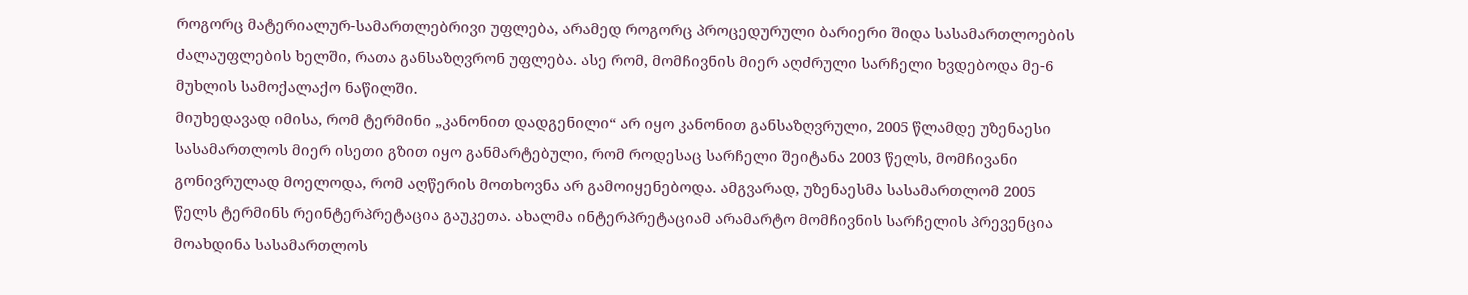როგორც მატერიალურ-სამართლებრივი უფლება, არამედ როგორც პროცედურული ბარიერი შიდა სასამართლოების ძალაუფლების ხელში, რათა განსაზღვრონ უფლება. ასე რომ, მომჩივნის მიერ აღძრული სარჩელი ხვდებოდა მე-6 მუხლის სამოქალაქო ნაწილში.
მიუხედავად იმისა, რომ ტერმინი „კანონით დადგენილი“ არ იყო კანონით განსაზღვრული, 2005 წლამდე უზენაესი სასამართლოს მიერ ისეთი გზით იყო განმარტებული, რომ როდესაც სარჩელი შეიტანა 2003 წელს, მომჩივანი გონივრულად მოელოდა, რომ აღწერის მოთხოვნა არ გამოიყენებოდა. ამგვარად, უზენაესმა სასამართლომ 2005 წელს ტერმინს რეინტერპრეტაცია გაუკეთა. ახალმა ინტერპრეტაციამ არამარტო მომჩივნის სარჩელის პრევენცია მოახდინა სასამართლოს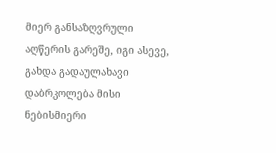მიერ განსაზღვრული აღწერის გარეშე, იგი ასევე, გახდა გადაულახავი დაბრკოლება მისი ნებისმიერი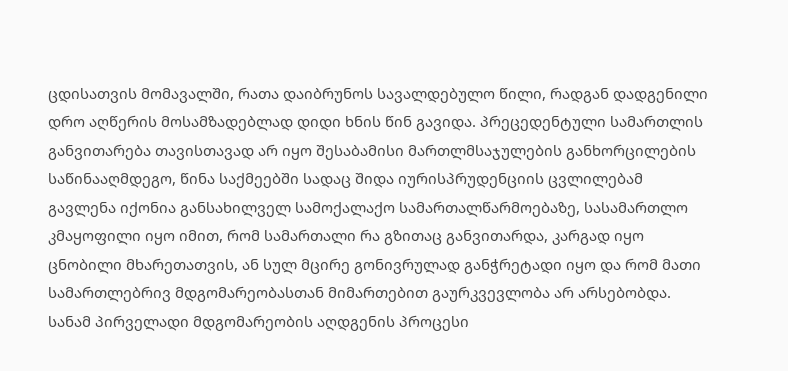ცდისათვის მომავალში, რათა დაიბრუნოს სავალდებულო წილი, რადგან დადგენილი დრო აღწერის მოსამზადებლად დიდი ხნის წინ გავიდა. პრეცედენტული სამართლის განვითარება თავისთავად არ იყო შესაბამისი მართლმსაჯულების განხორცილების საწინააღმდეგო, წინა საქმეებში სადაც შიდა იურისპრუდენციის ცვლილებამ გავლენა იქონია განსახილველ სამოქალაქო სამართალწარმოებაზე, სასამართლო კმაყოფილი იყო იმით, რომ სამართალი რა გზითაც განვითარდა, კარგად იყო ცნობილი მხარეთათვის, ან სულ მცირე გონივრულად განჭრეტადი იყო და რომ მათი სამართლებრივ მდგომარეობასთან მიმართებით გაურკვევლობა არ არსებობდა. სანამ პირველადი მდგომარეობის აღდგენის პროცესი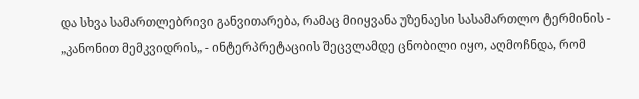და სხვა სამართლებრივი განვითარება, რამაც მიიყვანა უზენაესი სასამართლო ტერმინის - „კანონით მემკვიდრის„ - ინტერპრეტაციის შეცვლამდე ცნობილი იყო, აღმოჩნდა, რომ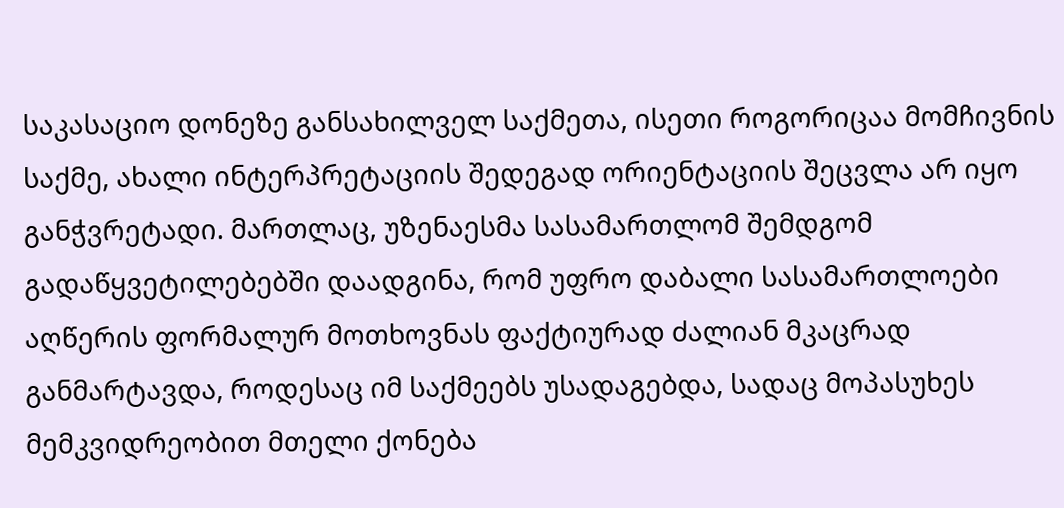საკასაციო დონეზე განსახილველ საქმეთა, ისეთი როგორიცაა მომჩივნის საქმე, ახალი ინტერპრეტაციის შედეგად ორიენტაციის შეცვლა არ იყო განჭვრეტადი. მართლაც, უზენაესმა სასამართლომ შემდგომ გადაწყვეტილებებში დაადგინა, რომ უფრო დაბალი სასამართლოები აღწერის ფორმალურ მოთხოვნას ფაქტიურად ძალიან მკაცრად განმარტავდა, როდესაც იმ საქმეებს უსადაგებდა, სადაც მოპასუხეს მემკვიდრეობით მთელი ქონება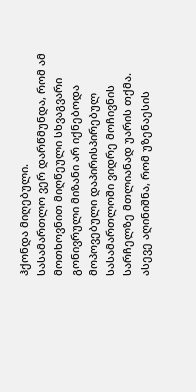ჰქონდა მიღებული.
სასამართლო ვერ დარწმუნდა, რომ ამ მოთხოვნით მიღწეული სხვაგვარი გონივრული მიზანი არ იქნებოდა მოპოვებული დაპირისპირებულ სასამართლოში ვიდრე მოჩივნის სარჩელზე მთლიანად უარის თქმა. ასევე აღინიშნა, რომ უზენაესის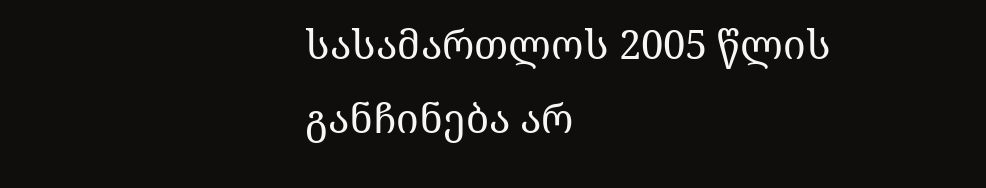სასამართლოს 2005 წლის განჩინება არ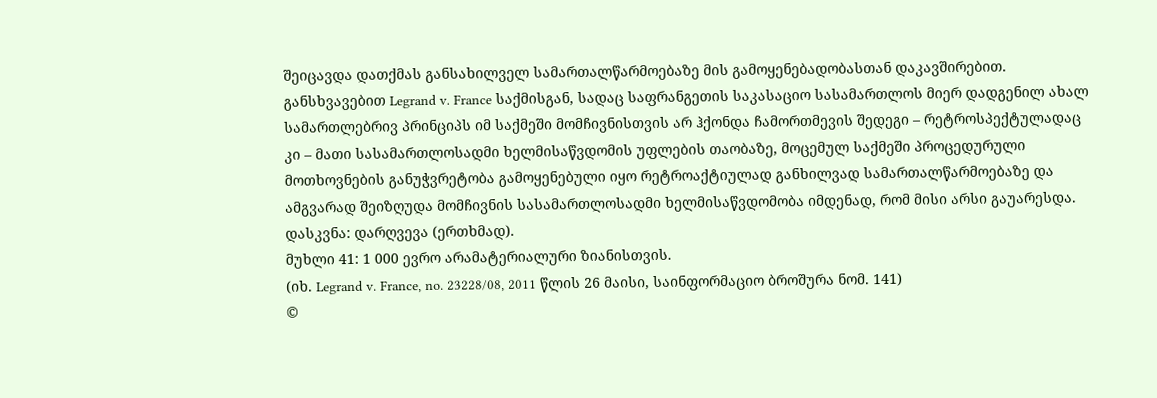შეიცავდა დათქმას განსახილველ სამართალწარმოებაზე მის გამოყენებადობასთან დაკავშირებით. განსხვავებით Legrand v. France საქმისგან, სადაც საფრანგეთის საკასაციო სასამართლოს მიერ დადგენილ ახალ სამართლებრივ პრინციპს იმ საქმეში მომჩივნისთვის არ ჰქონდა ჩამორთმევის შედეგი – რეტროსპექტულადაც კი – მათი სასამართლოსადმი ხელმისაწვდომის უფლების თაობაზე, მოცემულ საქმეში პროცედურული მოთხოვნების განუჭვრეტობა გამოყენებული იყო რეტროაქტიულად განხილვად სამართალწარმოებაზე და ამგვარად შეიზღუდა მომჩივნის სასამართლოსადმი ხელმისაწვდომობა იმდენად, რომ მისი არსი გაუარესდა.
დასკვნა: დარღვევა (ერთხმად).
მუხლი 41: 1 000 ევრო არამატერიალური ზიანისთვის.
(იხ. Legrand v. France, no. 23228/08, 2011 წლის 26 მაისი, საინფორმაციო ბროშურა ნომ. 141)
©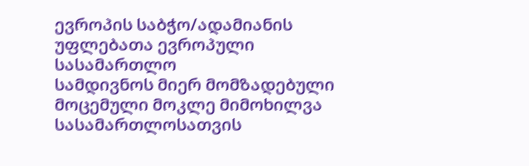ევროპის საბჭო/ადამიანის უფლებათა ევროპული სასამართლო
სამდივნოს მიერ მომზადებული მოცემული მოკლე მიმოხილვა
სასამართლოსათვის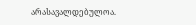არასავალდებულოა.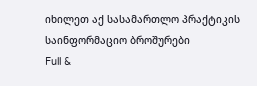იხილეთ აქ სასამართლო პრაქტიკის საინფორმაციო ბროშურები
Full &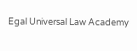Egal Universal Law Academy